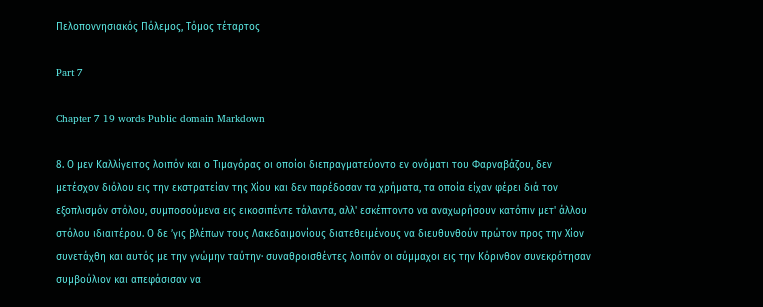Πελοποννησιακός Πόλεμος, Τόμος τέταρτος

Part 7

Chapter 7 19 words Public domain Markdown

8. Ο μεν Καλλίγειτος λοιπόν και ο Τιμαγόρας οι οποίοι διεπραγματεύοντο εν ονόματι του Φαρναβάζου, δεν μετέσχον διόλου εις την εκστρατείαν της Χίου και δεν παρέδοσαν τα χρήματα, τα οποία είχαν φέρει διά τον εξοπλισμόν στόλου, συμποσούμενα εις εικοσιπέντε τάλαντα, αλλ' εσκέπτοντο να αναχωρήσουν κατόπιν μετ' άλλου στόλου ιδιαιτέρου. Ο δε ’γις βλέπων τους Λακεδαιμονίους διατεθειμένους να διευθυνθούν πρώτον προς την Χίον συνετάχθη και αυτός με την γνώμην ταύτην· συναθροισθέντες λοιπόν οι σύμμαχοι εις την Κόρινθον συνεκρότησαν συμβούλιον και απεφάσισαν να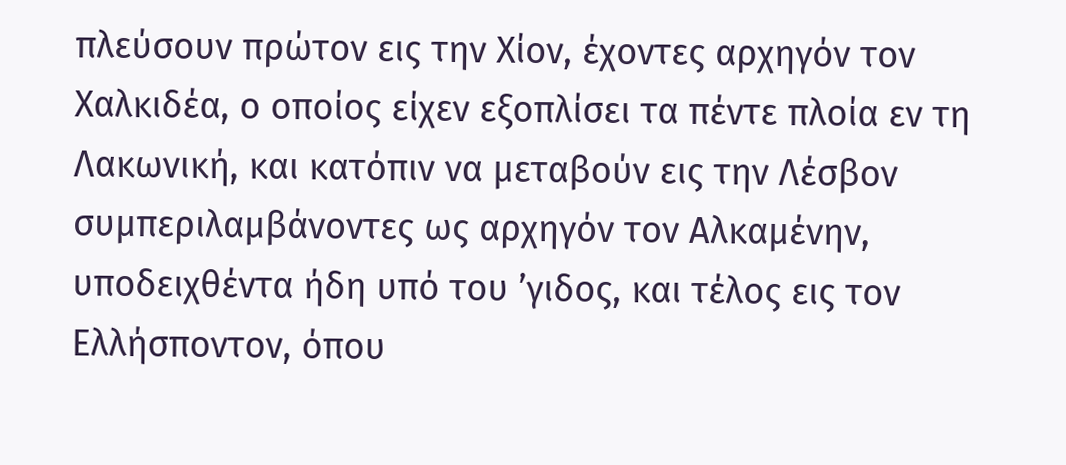πλεύσουν πρώτον εις την Χίον, έχοντες αρχηγόν τον Χαλκιδέα, ο οποίος είχεν εξοπλίσει τα πέντε πλοία εν τη Λακωνική, και κατόπιν να μεταβούν εις την Λέσβον συμπεριλαμβάνοντες ως αρχηγόν τον Αλκαμένην, υποδειχθέντα ήδη υπό του ’γιδος, και τέλος εις τον Ελλήσποντον, όπου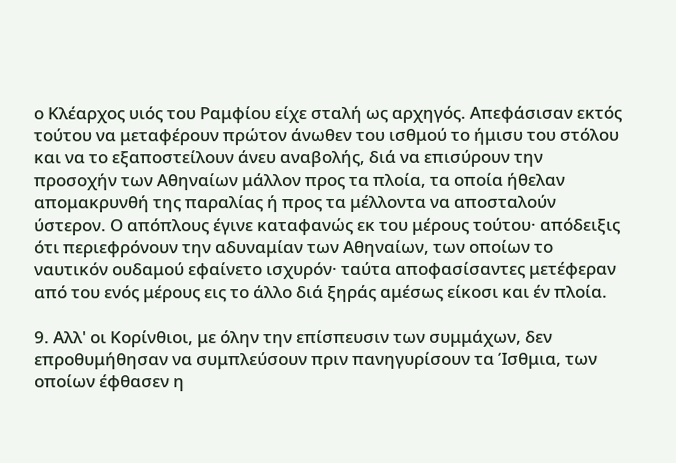ο Κλέαρχος υιός του Ραμφίου είχε σταλή ως αρχηγός. Απεφάσισαν εκτός τούτου να μεταφέρουν πρώτον άνωθεν του ισθμού το ήμισυ του στόλου και να το εξαποστείλουν άνευ αναβολής, διά να επισύρουν την προσοχήν των Αθηναίων μάλλον προς τα πλοία, τα οποία ήθελαν απομακρυνθή της παραλίας ή προς τα μέλλοντα να αποσταλούν ύστερον. Ο απόπλους έγινε καταφανώς εκ του μέρους τούτου· απόδειξις ότι περιεφρόνουν την αδυναμίαν των Αθηναίων, των οποίων το ναυτικόν ουδαμού εφαίνετο ισχυρόν· ταύτα αποφασίσαντες μετέφεραν από του ενός μέρους εις το άλλο διά ξηράς αμέσως είκοσι και έν πλοία.

9. Αλλ' οι Κορίνθιοι, με όλην την επίσπευσιν των συμμάχων, δεν επροθυμήθησαν να συμπλεύσουν πριν πανηγυρίσουν τα Ίσθμια, των οποίων έφθασεν η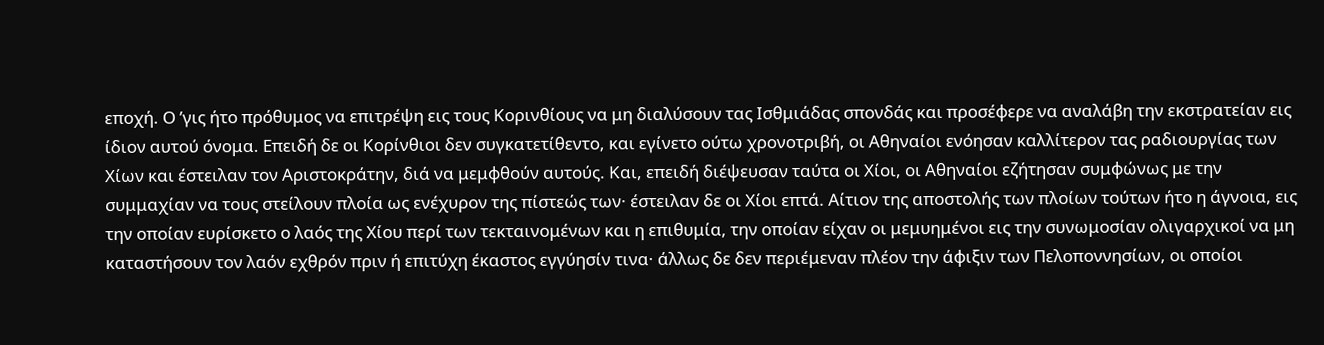εποχή. Ο ’γις ήτο πρόθυμος να επιτρέψη εις τους Κορινθίους να μη διαλύσουν τας Ισθμιάδας σπονδάς και προσέφερε να αναλάβη την εκστρατείαν εις ίδιον αυτού όνομα. Επειδή δε οι Κορίνθιοι δεν συγκατετίθεντο, και εγίνετο ούτω χρονοτριβή, οι Αθηναίοι ενόησαν καλλίτερον τας ραδιουργίας των Χίων και έστειλαν τον Αριστοκράτην, διά να μεμφθούν αυτούς. Και, επειδή διέψευσαν ταύτα οι Χίοι, οι Αθηναίοι εζήτησαν συμφώνως με την συμμαχίαν να τους στείλουν πλοία ως ενέχυρον της πίστεώς των· έστειλαν δε οι Χίοι επτά. Αίτιον της αποστολής των πλοίων τούτων ήτο η άγνοια, εις την οποίαν ευρίσκετο ο λαός της Χίου περί των τεκταινομένων και η επιθυμία, την οποίαν είχαν οι μεμυημένοι εις την συνωμοσίαν ολιγαρχικοί να μη καταστήσουν τον λαόν εχθρόν πριν ή επιτύχη έκαστος εγγύησίν τινα· άλλως δε δεν περιέμεναν πλέον την άφιξιν των Πελοποννησίων, οι οποίοι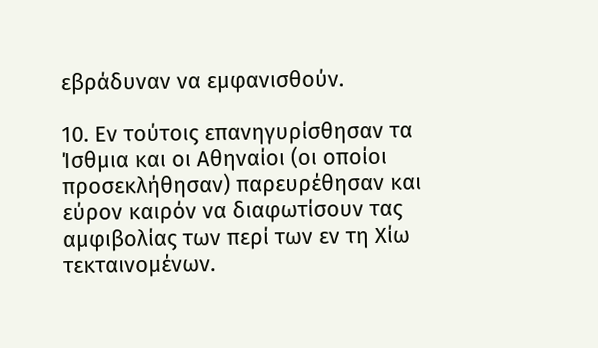εβράδυναν να εμφανισθούν.

10. Εν τούτοις επανηγυρίσθησαν τα Ίσθμια και οι Αθηναίοι (οι οποίοι προσεκλήθησαν) παρευρέθησαν και εύρον καιρόν να διαφωτίσουν τας αμφιβολίας των περί των εν τη Χίω τεκταινομένων.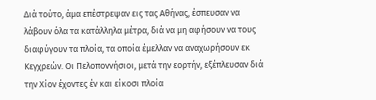Διά τούτο, άμα επέστρεψαν εις τας Αθήνας, έσπευσαν να λάβουν όλα τα κατάλληλα μέτρα, διά να μη αφήσουν να τους διαφύγουν τα πλοία, τα οποία έμελλαν να αναχωρήσουν εκ Κεγχρεών. Οι Πελοποννήσιοι, μετά την εορτήν, εξέπλευσαν διά την Χίον έχοντες έν και είκοσι πλοία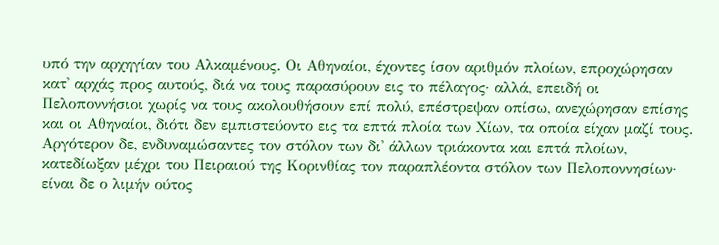υπό την αρχηγίαν του Αλκαμένους. Οι Αθηναίοι, έχοντες ίσον αριθμόν πλοίων, επροχώρησαν κατ' αρχάς προς αυτούς, διά να τους παρασύρουν εις το πέλαγος· αλλά, επειδή οι Πελοποννήσιοι χωρίς να τους ακολουθήσουν επί πολύ, επέστρεψαν οπίσω, ανεχώρησαν επίσης και οι Αθηναίοι, διότι δεν εμπιστεύοντο εις τα επτά πλοία των Χίων, τα οποία είχαν μαζί τους. Αργότερον δε, ενδυναμώσαντες τον στόλον των δι' άλλων τριάκοντα και επτά πλοίων, κατεδίωξαν μέχρι του Πειραιού της Κορινθίας τον παραπλέοντα στόλον των Πελοποννησίων· είναι δε ο λιμήν ούτος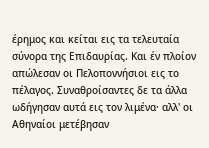έρημος και κείται εις τα τελευταία σύνορα της Επιδαυρίας. Και έν πλοίον απώλεσαν οι Πελοποννήσιοι εις το πέλαγος. Συναθροίσαντες δε τα άλλα ωδήγησαν αυτά εις τον λιμένα· αλλ' οι Αθηναίοι μετέβησαν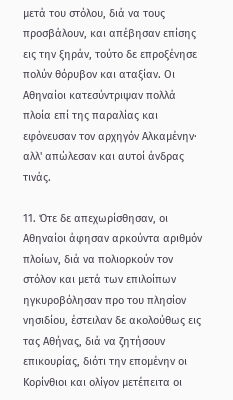μετά του στόλου, διά να τους προσβάλουν, και απέβησαν επίσης εις την ξηράν, τούτο δε επροξένησε πολύν θόρυβον και αταξίαν. Οι Αθηναίοι κατεσύντριψαν πολλά πλοία επί της παραλίας και εφόνευσαν τον αρχηγόν Αλκαμένην· αλλ' απώλεσαν και αυτοί άνδρας τινάς.

11. Ότε δε απεχωρίσθησαν, οι Αθηναίοι άφησαν αρκούντα αριθμόν πλοίων, διά να πολιορκούν τον στόλον και μετά των επιλοίπων ηγκυροβόλησαν προ του πλησίον νησιδίου, έστειλαν δε ακολούθως εις τας Αθήνας, διά να ζητήσουν επικουρίας, διότι την επομένην οι Κορίνθιοι και ολίγον μετέπειτα οι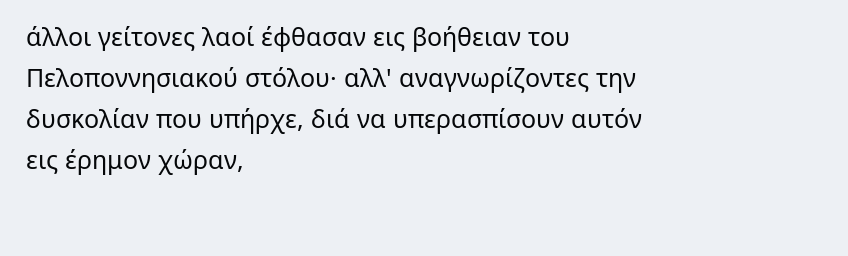άλλοι γείτονες λαοί έφθασαν εις βοήθειαν του Πελοποννησιακού στόλου· αλλ' αναγνωρίζοντες την δυσκολίαν που υπήρχε, διά να υπερασπίσουν αυτόν εις έρημον χώραν,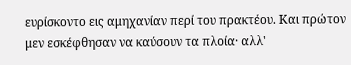ευρίσκοντο εις αμηχανίαν περί του πρακτέου. Και πρώτον μεν εσκέφθησαν να καύσουν τα πλοία· αλλ'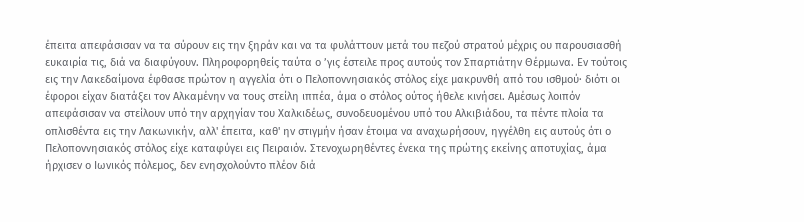έπειτα απεφάσισαν να τα σύρουν εις την ξηράν και να τα φυλάττουν μετά του πεζού στρατού μέχρις ου παρουσιασθή ευκαιρία τις, διά να διαφύγουν. Πληροφορηθείς ταύτα ο ’γις έστειλε προς αυτούς τον Σπαρτιάτην Θέρμωνα. Εν τούτοις εις την Λακεδαίμονα έφθασε πρώτον η αγγελία ότι ο Πελοποννησιακός στόλος είχε μακρυνθή από του ισθμού· διότι οι έφοροι είχαν διατάξει τον Αλκαμένην να τους στείλη ιππέα, άμα ο στόλος ούτος ήθελε κινήσει. Αμέσως λοιπόν απεφάσισαν να στείλουν υπό την αρχηγίαν του Χαλκιδέως, συνοδευομένου υπό του Αλκιβιάδου, τα πέντε πλοία τα οπλισθέντα εις την Λακωνικήν, αλλ' έπειτα, καθ' ην στιγμήν ήσαν έτοιμα να αναχωρήσουν, ηγγέλθη εις αυτούς ότι ο Πελοποννησιακός στόλος είχε καταφύγει εις Πειραιόν. Στενοχωρηθέντες ένεκα της πρώτης εκείνης αποτυχίας, άμα ήρχισεν ο Ιωνικός πόλεμος, δεν ενησχολούντο πλέον διά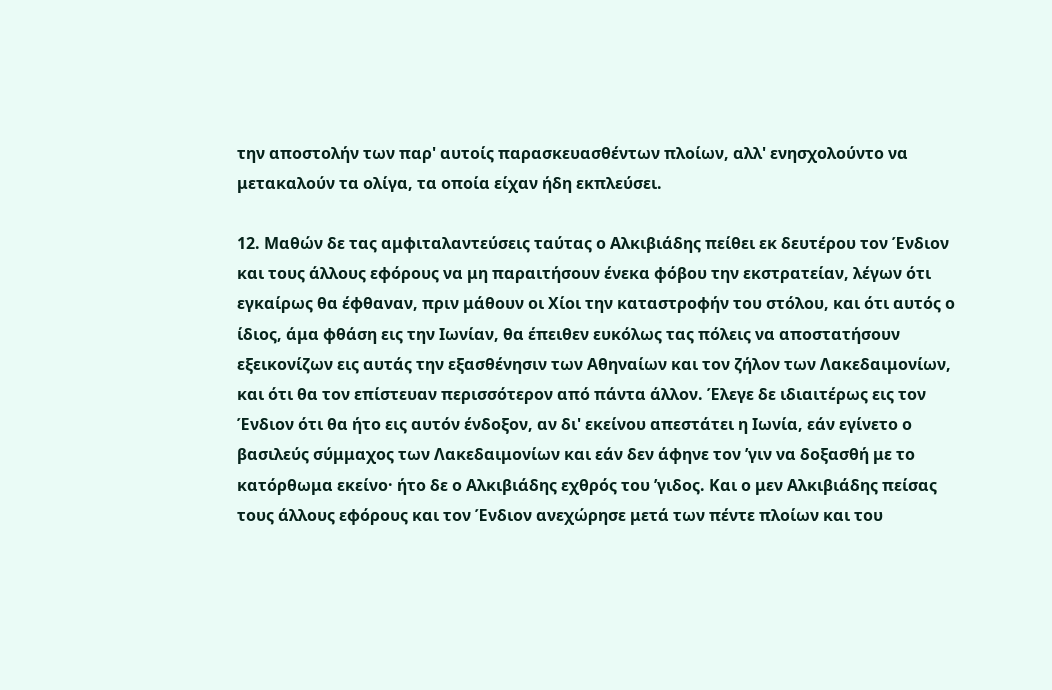την αποστολήν των παρ' αυτοίς παρασκευασθέντων πλοίων, αλλ' ενησχολούντο να μετακαλούν τα ολίγα, τα οποία είχαν ήδη εκπλεύσει.

12. Μαθών δε τας αμφιταλαντεύσεις ταύτας ο Αλκιβιάδης πείθει εκ δευτέρου τον Ένδιον και τους άλλους εφόρους να μη παραιτήσουν ένεκα φόβου την εκστρατείαν, λέγων ότι εγκαίρως θα έφθαναν, πριν μάθουν οι Χίοι την καταστροφήν του στόλου, και ότι αυτός ο ίδιος, άμα φθάση εις την Ιωνίαν, θα έπειθεν ευκόλως τας πόλεις να αποστατήσουν εξεικονίζων εις αυτάς την εξασθένησιν των Αθηναίων και τον ζήλον των Λακεδαιμονίων, και ότι θα τον επίστευαν περισσότερον από πάντα άλλον. Έλεγε δε ιδιαιτέρως εις τον Ένδιον ότι θα ήτο εις αυτόν ένδοξον, αν δι' εκείνου απεστάτει η Ιωνία, εάν εγίνετο ο βασιλεύς σύμμαχος των Λακεδαιμονίων και εάν δεν άφηνε τον ’γιν να δοξασθή με το κατόρθωμα εκείνο· ήτο δε ο Αλκιβιάδης εχθρός του ’γιδος. Και ο μεν Αλκιβιάδης πείσας τους άλλους εφόρους και τον Ένδιον ανεχώρησε μετά των πέντε πλοίων και του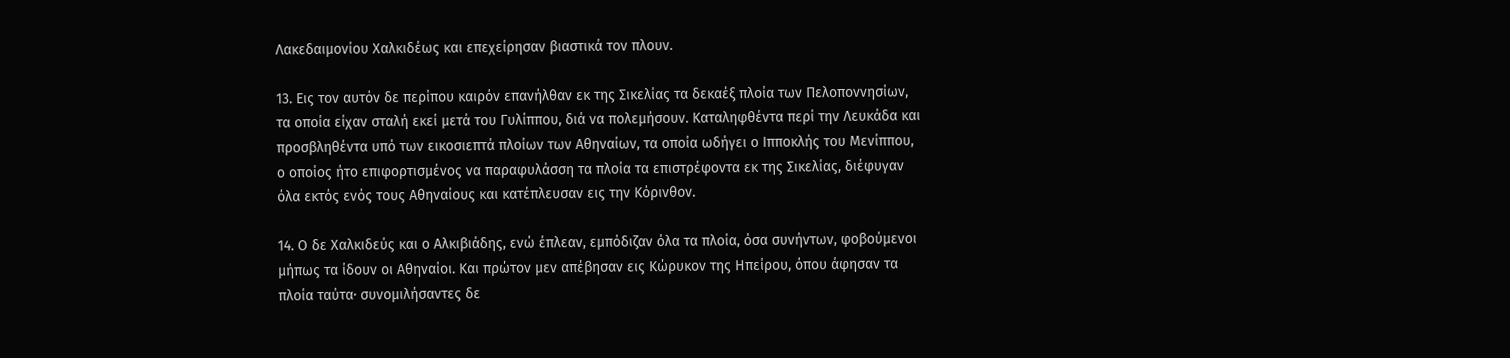Λακεδαιμονίου Χαλκιδέως και επεχείρησαν βιαστικά τον πλουν.

13. Εις τον αυτόν δε περίπου καιρόν επανήλθαν εκ της Σικελίας τα δεκαέξ πλοία των Πελοποννησίων, τα οποία είχαν σταλή εκεί μετά του Γυλίππου, διά να πολεμήσουν. Καταληφθέντα περί την Λευκάδα και προσβληθέντα υπό των εικοσιεπτά πλοίων των Αθηναίων, τα οποία ωδήγει ο Ιπποκλής του Μενίππου, ο οποίος ήτο επιφορτισμένος να παραφυλάσση τα πλοία τα επιστρέφοντα εκ της Σικελίας, διέφυγαν όλα εκτός ενός τους Αθηναίους και κατέπλευσαν εις την Κόρινθον.

14. Ο δε Χαλκιδεύς και ο Αλκιβιάδης, ενώ έπλεαν, εμπόδιζαν όλα τα πλοία, όσα συνήντων, φοβούμενοι μήπως τα ίδουν οι Αθηναίοι. Και πρώτον μεν απέβησαν εις Κώρυκον της Ηπείρου, όπου άφησαν τα πλοία ταύτα· συνομιλήσαντες δε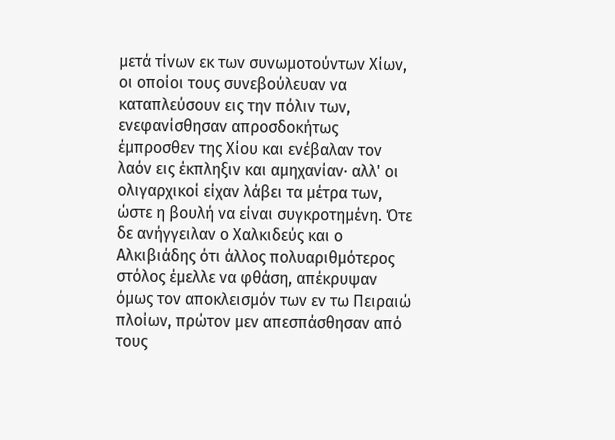μετά τίνων εκ των συνωμοτούντων Χίων, οι οποίοι τους συνεβούλευαν να καταπλεύσουν εις την πόλιν των, ενεφανίσθησαν απροσδοκήτως έμπροσθεν της Χίου και ενέβαλαν τον λαόν εις έκπληξιν και αμηχανίαν· αλλ' οι ολιγαρχικοί είχαν λάβει τα μέτρα των, ώστε η βουλή να είναι συγκροτημένη. Ότε δε ανήγγειλαν ο Χαλκιδεύς και ο Αλκιβιάδης ότι άλλος πολυαριθμότερος στόλος έμελλε να φθάση, απέκρυψαν όμως τον αποκλεισμόν των εν τω Πειραιώ πλοίων, πρώτον μεν απεσπάσθησαν από τους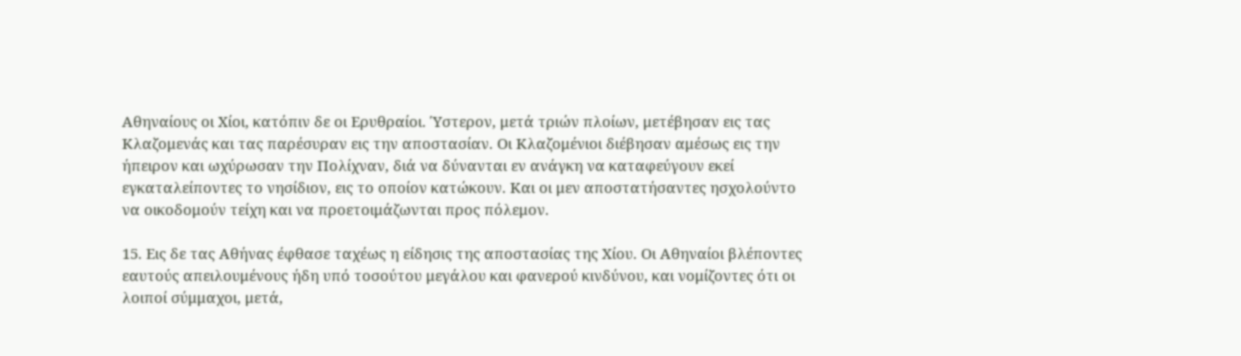Αθηναίους οι Χίοι, κατόπιν δε οι Ερυθραίοι. Ύστερον, μετά τριών πλοίων, μετέβησαν εις τας Κλαζομενάς και τας παρέσυραν εις την αποστασίαν. Οι Κλαζομένιοι διέβησαν αμέσως εις την ήπειρον και ωχύρωσαν την Πολίχναν, διά να δύνανται εν ανάγκη να καταφεύγουν εκεί εγκαταλείποντες το νησίδιον, εις το οποίον κατώκουν. Και οι μεν αποστατήσαντες ησχολούντο να οικοδομούν τείχη και να προετοιμάζωνται προς πόλεμον.

15. Εις δε τας Αθήνας έφθασε ταχέως η είδησις της αποστασίας της Χίου. Οι Αθηναίοι βλέποντες εαυτούς απειλουμένους ήδη υπό τοσούτου μεγάλου και φανερού κινδύνου, και νομίζοντες ότι οι λοιποί σύμμαχοι, μετά,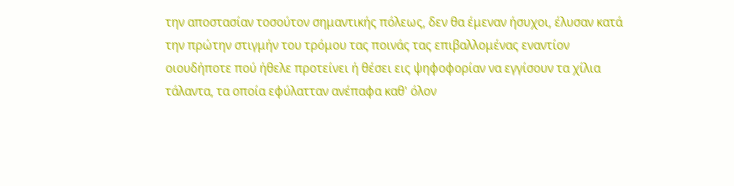την αποστασίαν τοσούτον σημαντικής πόλεως, δεν θα έμεναν ήσυχοι, έλυσαν κατά την πρώτην στιγμήν του τρόμου τας ποινάς τας επιβαλλομένας εναντίον οιουδήποτε πού ήθελε προτείνει ή θέσει εις ψηφοφορίαν να εγγίσουν τα χίλια τάλαντα, τα οποία εφύλατταν ανέπαφα καθ' όλον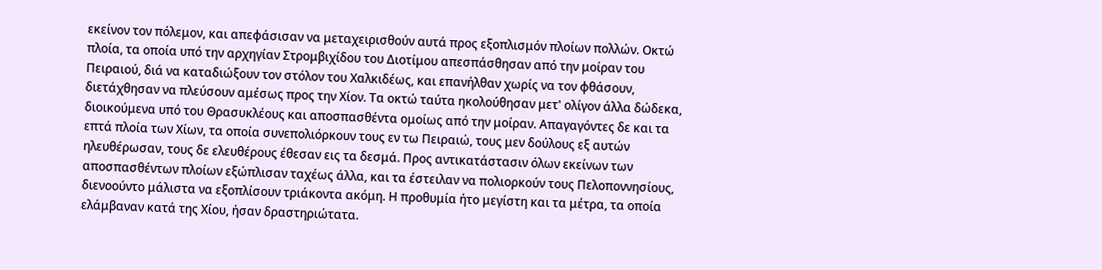εκείνον τον πόλεμον, και απεφάσισαν να μεταχειρισθούν αυτά προς εξοπλισμόν πλοίων πολλών. Οκτώ πλοία, τα οποία υπό την αρχηγίαν Στρομβιχίδου του Διοτίμου απεσπάσθησαν από την μοίραν του Πειραιού, διά να καταδιώξουν τον στόλον του Χαλκιδέως, και επανήλθαν χωρίς να τον φθάσουν, διετάχθησαν να πλεύσουν αμέσως προς την Χίον. Τα οκτώ ταύτα ηκολούθησαν μετ' ολίγον άλλα δώδεκα, διοικούμενα υπό του Θρασυκλέους και αποσπασθέντα ομοίως από την μοίραν. Απαγαγόντες δε και τα επτά πλοία των Χίων, τα οποία συνεπολιόρκουν τους εν τω Πειραιώ, τους μεν δούλους εξ αυτών ηλευθέρωσαν, τους δε ελευθέρους έθεσαν εις τα δεσμά. Προς αντικατάστασιν όλων εκείνων των αποσπασθέντων πλοίων εξώπλισαν ταχέως άλλα, και τα έστειλαν να πολιορκούν τους Πελοποννησίους, διενοούντο μάλιστα να εξοπλίσουν τριάκοντα ακόμη. Η προθυμία ήτο μεγίστη και τα μέτρα, τα οποία ελάμβαναν κατά της Χίου, ήσαν δραστηριώτατα.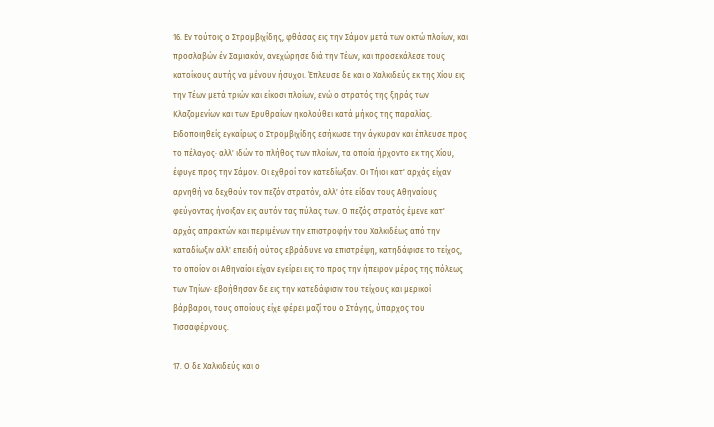16. Εν τούτοις ο Στρομβιχίδης, φθάσας εις την Σάμον μετά των οκτώ πλοίων, και προσλαβών έν Σαμιακόν, ανεχώρησε διά την Τέων, και προσεκάλεσε τους κατοίκους αυτής να μένουν ήσυχοι. Έπλευσε δε και ο Χαλκιδεύς εκ της Χίου εις την Τέων μετά τριών και είκοσι πλοίων, ενώ ο στρατός της ξηράς των Κλαζομενίων και των Ερυθραίων ηκολούθει κατά μήκος της παραλίας. Ειδοποιηθείς εγκαίρως ο Στρομβιχίδης εσήκωσε την άγκυραν και έπλευσε προς το πέλαγος· αλλ' ιδών το πλήθος των πλοίων, τα οποία ήρχοντο εκ της Χίου, έφυγε προς την Σάμον. Οι εχθροί τον κατεδίωξαν. Οι Τήιοι κατ' αρχάς είχαν αρνηθή να δεχθούν τον πεζόν στρατόν, αλλ' ότε είδαν τους Αθηναίους φεύγοντας ήνοιξαν εις αυτόν τας πύλας των. Ο πεζός στρατός έμενε κατ' αρχάς απρακτών και περιμένων την επιστροφήν του Χαλκιδέως από την καταδίωξιν αλλ' επειδή ούτος εβράδυνε να επιστρέψη, κατηδάφισε το τείχος, το οποίον οι Αθηναίοι είχαν εγείρει εις το προς την ήπειρον μέρος της πόλεως των Τηίων· εβοήθησαν δε εις την κατεδάφισιν του τείχους και μερικοί βάρβαροι, τους οποίους είχε φέρει μαζί του ο Στάγης, ύπαρχος του Τισσαφέρνους.

17. Ο δε Χαλκιδεύς και ο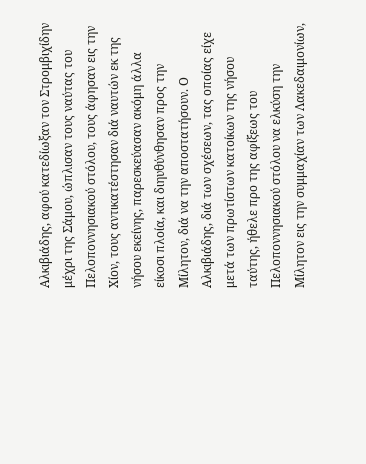Αλκιβιάδης, αφού κατεδίωξαν τον Στρομβιχίδην μέχρι της Σάμου, ώπλισαν τους ναύτας του Πελοποννησιακού στόλου, τους άφησαν εις την Χίον, τους αντικατέστησαν διά ναυτών εκ της νήσου εκείνης, παρεσκεύασαν ακόμη άλλα είκοσι πλοία, και διηυθύνθησαν προς την Μίλητον, διά να την αποστατήσουν. Ο Αλκιβιάδης, διά των σχέσεων, τας οποίας είχε μετά των πρωτίστων κατοίκων της νήσου ταύτης, ήθελε προ της αφίξεως του Πελοποννησιακού στόλου να ελκύση την Μίλητον εις την συμμαχίαν των Λακεδαιμονίων,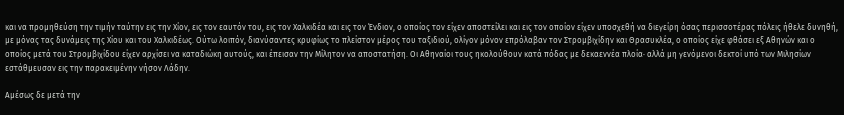και να προμηθεύση την τιμήν ταύτην εις την Χίον, εις τον εαυτόν του, εις τον Χαλκιδέα και εις τον Ένδιον, ο οποίος τον είχεν αποστείλει και εις τον οποίον είχεν υποσχεθή να διεγείρη όσας περισσοτέρας πόλεις ήθελε δυνηθή, με μόνας τας δυνάμεις της Χίου και του Χαλκιδέως. Ούτω λοιπόν, διανύσαντες κρυφίως το πλείστον μέρος του ταξιδιού, ολίγον μόνον επρόλαβαν τον Στρομβιχίδην και Θρασυκλέα, ο οποίος είχε φθάσει εξ Αθηνών και ο οποίος μετά του Στρομβιχίδου είχεν αρχίσει να καταδιώκη αυτούς, και έπεισαν την Μίλητον να αποστατήση. Οι Αθηναίοι τους ηκολούθουν κατά πόδας με δεκαεννέα πλοία· αλλά μη γενόμενοι δεκτοί υπό των Μιλησίων εστάθμευσαν εις την παρακειμένην νήσον Λάδην.

Αμέσως δε μετά την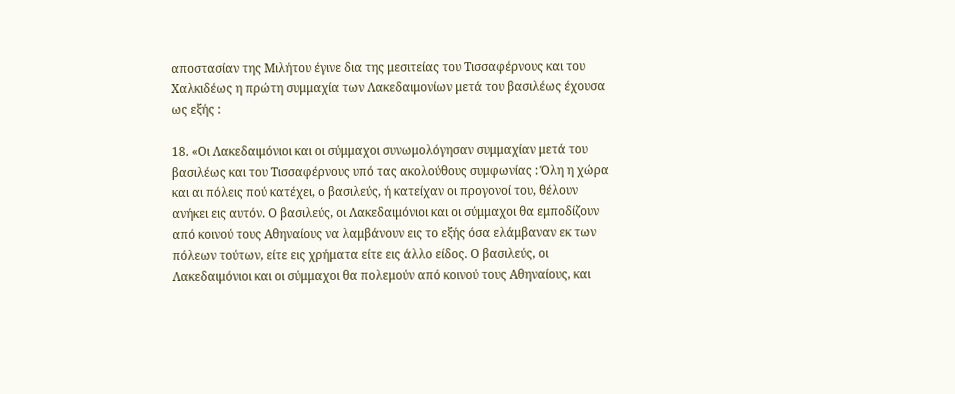αποστασίαν της Μιλήτου έγινε δια της μεσιτείας του Τισσαφέρνους και του Χαλκιδέως η πρώτη συμμαχία των Λακεδαιμονίων μετά του βασιλέως έχουσα ως εξής :

18. «Οι Λακεδαιμόνιοι και οι σύμμαχοι συνωμολόγησαν συμμαχίαν μετά του βασιλέως και του Τισσαφέρνους υπό τας ακολούθους συμφωνίας : Όλη η χώρα και αι πόλεις πού κατέχει, ο βασιλεύς, ή κατείχαν οι προγονοί του, θέλουν ανήκει εις αυτόν. Ο βασιλεύς, οι Λακεδαιμόνιοι και οι σύμμαχοι θα εμποδίζουν από κοινού τους Αθηναίους να λαμβάνουν εις το εξής όσα ελάμβαναν εκ των πόλεων τούτων, είτε εις χρήματα είτε εις άλλο είδος. Ο βασιλεύς, οι Λακεδαιμόνιοι και οι σύμμαχοι θα πολεμούν από κοινού τους Αθηναίους, και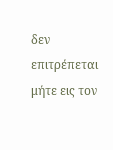δεν επιτρέπεται μήτε εις τον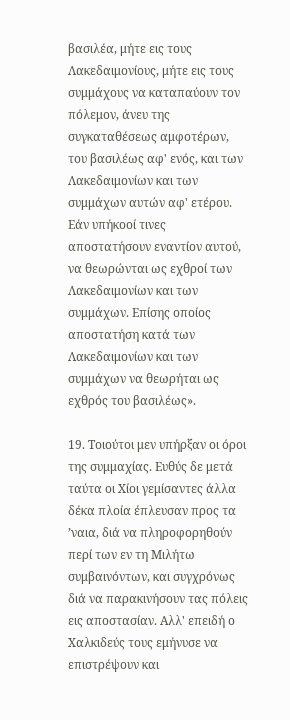βασιλέα, μήτε εις τους Λακεδαιμονίους, μήτε εις τους συμμάχους να καταπαύουν τον πόλεμον, άνευ της συγκαταθέσεως αμφοτέρων, του βασιλέως αφ' ενός, και των Λακεδαιμονίων και των συμμάχων αυτών αφ' ετέρου. Εάν υπήκοοί τινες αποστατήσουν εναντίον αυτού, να θεωρώνται ως εχθροί των Λακεδαιμονίων και των συμμάχων. Επίσης οποίος αποστατήση κατά των Λακεδαιμονίων και των συμμάχων να θεωρήται ως εχθρός του βασιλέως».

19. Τοιούτοι μεν υπήρξαν οι όροι της συμμαχίας. Ευθύς δε μετά ταύτα οι Χίοι γεμίσαντες άλλα δέκα πλοία έπλευσαν προς τα ’ναια, διά να πληροφορηθούν περί των εν τη Μιλήτω συμβαινόντων, και συγχρόνως διά να παρακινήσουν τας πόλεις εις αποστασίαν. Αλλ' επειδή ο Χαλκιδεύς τους εμήνυσε να επιστρέψουν και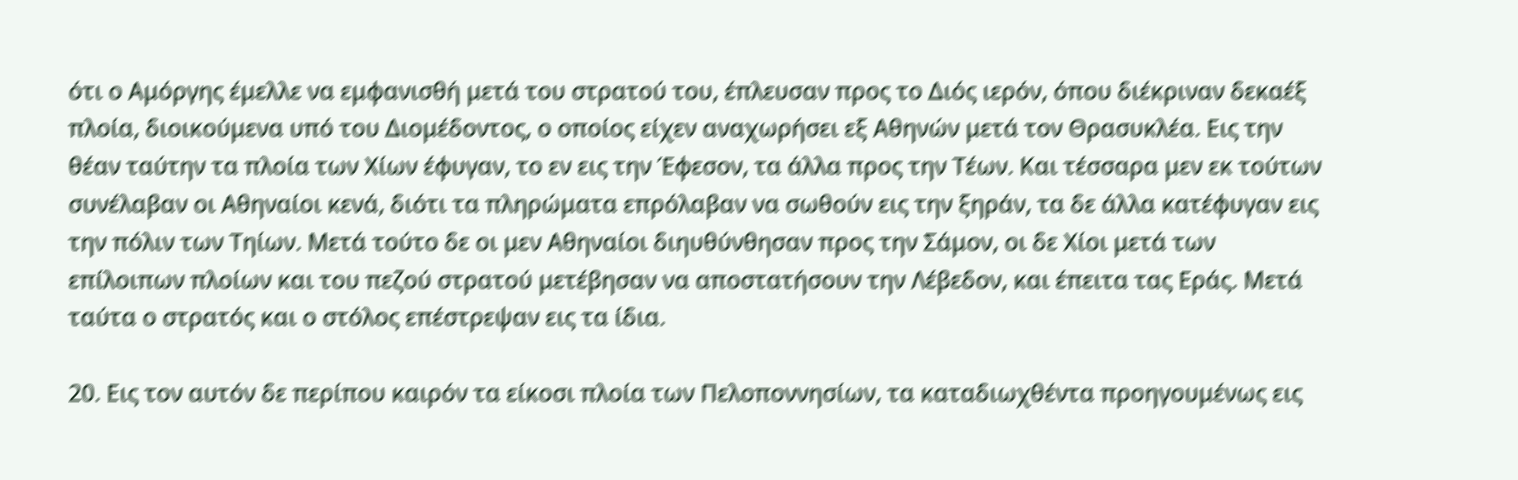ότι ο Αμόργης έμελλε να εμφανισθή μετά του στρατού του, έπλευσαν προς το Διός ιερόν, όπου διέκριναν δεκαέξ πλοία, διοικούμενα υπό του Διομέδοντος, ο οποίος είχεν αναχωρήσει εξ Αθηνών μετά τον Θρασυκλέα. Εις την θέαν ταύτην τα πλοία των Χίων έφυγαν, το εν εις την Έφεσον, τα άλλα προς την Τέων. Και τέσσαρα μεν εκ τούτων συνέλαβαν οι Αθηναίοι κενά, διότι τα πληρώματα επρόλαβαν να σωθούν εις την ξηράν, τα δε άλλα κατέφυγαν εις την πόλιν των Τηίων. Μετά τούτο δε οι μεν Αθηναίοι διηυθύνθησαν προς την Σάμον, οι δε Χίοι μετά των επίλοιπων πλοίων και του πεζού στρατού μετέβησαν να αποστατήσουν την Λέβεδον, και έπειτα τας Εράς. Μετά ταύτα ο στρατός και ο στόλος επέστρεψαν εις τα ίδια.

20. Εις τον αυτόν δε περίπου καιρόν τα είκοσι πλοία των Πελοποννησίων, τα καταδιωχθέντα προηγουμένως εις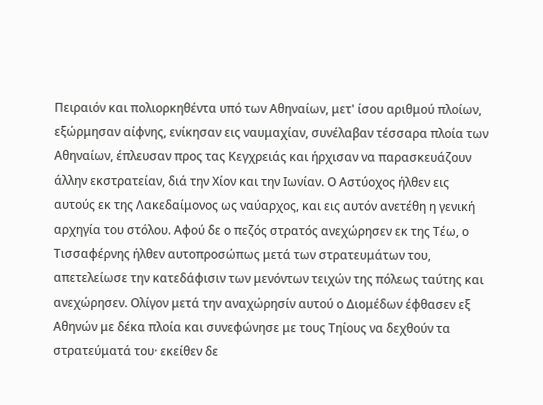Πειραιόν και πολιορκηθέντα υπό των Αθηναίων, μετ' ίσου αριθμού πλοίων, εξώρμησαν αίφνης, ενίκησαν εις ναυμαχίαν, συνέλαβαν τέσσαρα πλοία των Αθηναίων, έπλευσαν προς τας Κεγχρειάς και ήρχισαν να παρασκευάζουν άλλην εκστρατείαν, διά την Χίον και την Ιωνίαν. Ο Αστύοχος ήλθεν εις αυτούς εκ της Λακεδαίμονος ως ναύαρχος, και εις αυτόν ανετέθη η γενική αρχηγία του στόλου. Αφού δε ο πεζός στρατός ανεχώρησεν εκ της Τέω, ο Τισσαφέρνης ήλθεν αυτοπροσώπως μετά των στρατευμάτων του, απετελείωσε την κατεδάφισιν των μενόντων τειχών της πόλεως ταύτης και ανεχώρησεν. Ολίγον μετά την αναχώρησίν αυτού ο Διομέδων έφθασεν εξ Αθηνών με δέκα πλοία και συνεφώνησε με τους Τηίους να δεχθούν τα στρατεύματά του· εκείθεν δε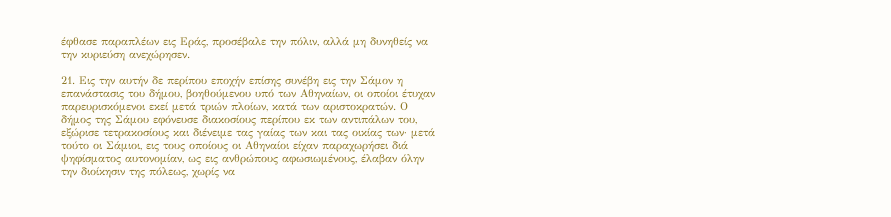έφθασε παραπλέων εις Εράς, προσέβαλε την πόλιν, αλλά μη δυνηθείς να την κυριεύση ανεχώρησεν.

21. Εις την αυτήν δε περίπου εποχήν επίσης συνέβη εις την Σάμον η επανάστασις του δήμου, βοηθούμενου υπό των Αθηναίων, οι οποίοι έτυχαν παρευρισκόμενοι εκεί μετά τριών πλοίων, κατά των αριστοκρατών. Ο δήμος της Σάμου εφόνευσε διακοσίους περίπου εκ των αντιπάλων του, εξώρισε τετρακοσίους και διένειμε τας γαίας των και τας οικίας των· μετά τούτο οι Σάμιοι, εις τους οποίους οι Αθηναίοι είχαν παραχωρήσει διά ψηφίσματος αυτονομίαν, ως εις ανθρώπους αφωσιωμένους, έλαβαν όλην την διοίκησιν της πόλεως, χωρίς να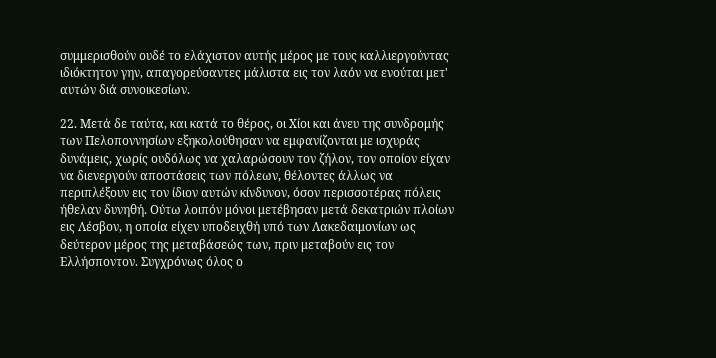συμμερισθούν ουδέ το ελάχιστον αυτής μέρος με τους καλλιεργούντας ιδιόκτητον γην, απαγορεύσαντες μάλιστα εις τον λαόν να ενούται μετ' αυτών διά συνοικεσίων.

22. Μετά δε ταύτα, και κατά το θέρος, οι Χίοι και άνευ της συνδρομής των Πελοποννησίων εξηκολούθησαν να εμφανίζονται με ισχυράς δυνάμεις, χωρίς ουδόλως να χαλαρώσουν τον ζήλον, τον οποίον είχαν να διενεργούν αποστάσεις των πόλεων, θέλοντες άλλως να περιπλέξουν εις τον ίδιον αυτών κίνδυνον, όσον περισσοτέρας πόλεις ήθελαν δυνηθή. Ούτω λοιπόν μόνοι μετέβησαν μετά δεκατριών πλοίων εις Λέσβον, η οποία είχεν υποδειχθή υπό των Λακεδαιμονίων ως δεύτερον μέρος της μεταβάσεώς των, πριν μεταβούν εις τον Ελλήσποντον. Συγχρόνως όλος ο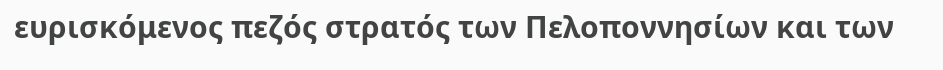ευρισκόμενος πεζός στρατός των Πελοποννησίων και των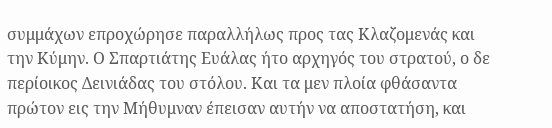συμμάχων επροχώρησε παραλλήλως προς τας Κλαζομενάς και την Κύμην. Ο Σπαρτιάτης Ευάλας ήτο αρχηγός του στρατού, ο δε περίοικος Δεινιάδας του στόλου. Και τα μεν πλοία φθάσαντα πρώτον εις την Μήθυμναν έπεισαν αυτήν να αποστατήση, και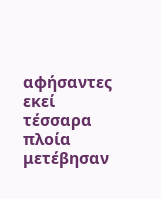αφήσαντες εκεί τέσσαρα πλοία μετέβησαν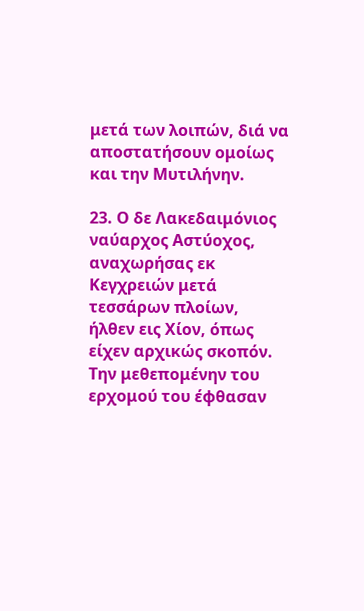μετά των λοιπών, διά να αποστατήσουν ομοίως και την Μυτιλήνην.

23. Ο δε Λακεδαιμόνιος ναύαρχος Αστύοχος, αναχωρήσας εκ Κεγχρειών μετά τεσσάρων πλοίων, ήλθεν εις Χίον, όπως είχεν αρχικώς σκοπόν. Την μεθεπομένην του ερχομού του έφθασαν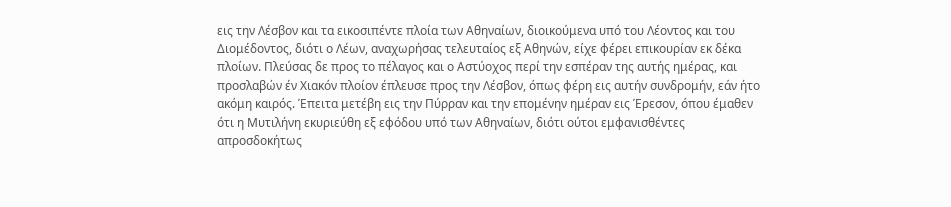εις την Λέσβον και τα εικοσιπέντε πλοία των Αθηναίων, διοικούμενα υπό του Λέοντος και του Διομέδοντος, διότι ο Λέων, αναχωρήσας τελευταίος εξ Αθηνών, είχε φέρει επικουρίαν εκ δέκα πλοίων. Πλεύσας δε προς το πέλαγος και ο Αστύοχος περί την εσπέραν της αυτής ημέρας, και προσλαβών έν Χιακόν πλοίον έπλευσε προς την Λέσβον, όπως φέρη εις αυτήν συνδρομήν, εάν ήτο ακόμη καιρός. Έπειτα μετέβη εις την Πύρραν και την επομένην ημέραν εις Έρεσον, όπου έμαθεν ότι η Μυτιλήνη εκυριεύθη εξ εφόδου υπό των Αθηναίων, διότι ούτοι εμφανισθέντες απροσδοκήτως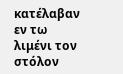κατέλαβαν εν τω λιμένι τον στόλον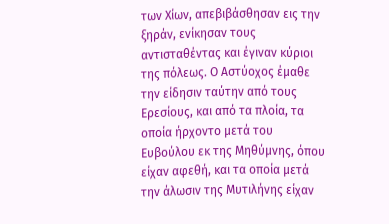των Χίων, απεβιβάσθησαν εις την ξηράν, ενίκησαν τους αντισταθέντας και έγιναν κύριοι της πόλεως. Ο Αστύοχος έμαθε την είδησιν ταύτην από τους Ερεσίους, και από τα πλοία, τα οποία ήρχοντο μετά του Ευβούλου εκ της Μηθύμνης, όπου είχαν αφεθή, και τα οποία μετά την άλωσιν της Μυτιλήνης είχαν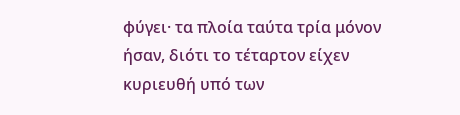φύγει· τα πλοία ταύτα τρία μόνον ήσαν, διότι το τέταρτον είχεν κυριευθή υπό των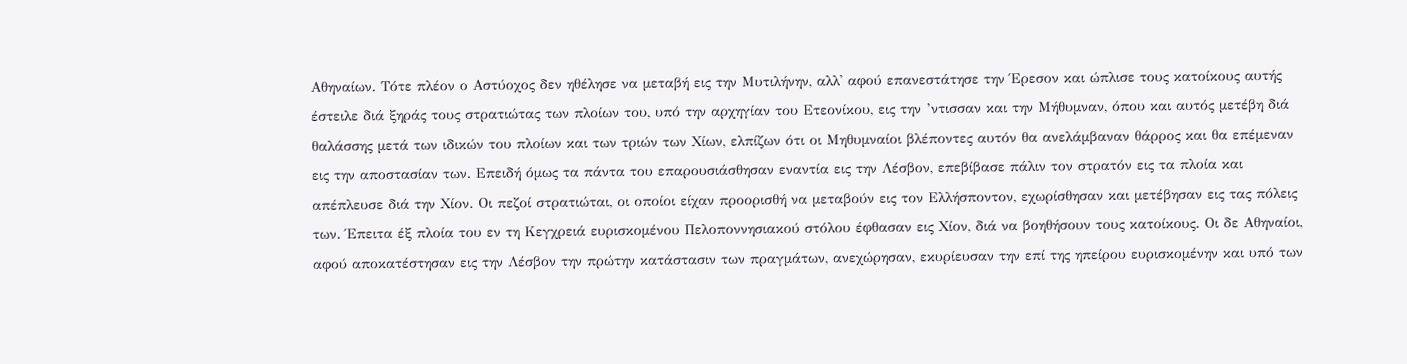Αθηναίων. Τότε πλέον ο Αστύοχος δεν ηθέλησε να μεταβή εις την Μυτιλήνην, αλλ' αφού επανεστάτησε την Έρεσον και ώπλισε τους κατοίκους αυτής έστειλε διά ξηράς τους στρατιώτας των πλοίων του, υπό την αρχηγίαν του Ετεονίκου, εις την ’ντισσαν και την Μήθυμναν, όπου και αυτός μετέβη διά θαλάσσης μετά των ιδικών του πλοίων και των τριών των Χίων, ελπίζων ότι οι Μηθυμναίοι βλέποντες αυτόν θα ανελάμβαναν θάρρος και θα επέμεναν εις την αποστασίαν των. Επειδή όμως τα πάντα του επαρουσιάσθησαν εναντία εις την Λέσβον, επεβίβασε πάλιν τον στρατόν εις τα πλοία και απέπλευσε διά την Χίον. Οι πεζοί στρατιώται, οι οποίοι είχαν προορισθή να μεταβούν εις τον Ελλήσποντον, εχωρίσθησαν και μετέβησαν εις τας πόλεις των. Έπειτα έξ πλοία του εν τη Κεγχρειά ευρισκομένου Πελοποννησιακού στόλου έφθασαν εις Χίον, διά να βοηθήσουν τους κατοίκους. Οι δε Αθηναίοι, αφού αποκατέστησαν εις την Λέσβον την πρώτην κατάστασιν των πραγμάτων, ανεχώρησαν, εκυρίευσαν την επί της ηπείρου ευρισκομένην και υπό των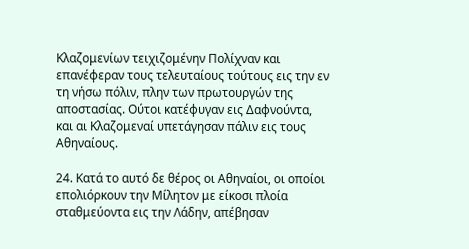Κλαζομενίων τειχιζομένην Πολίχναν και επανέφεραν τους τελευταίους τούτους εις την εν τη νήσω πόλιν, πλην των πρωτουργών της αποστασίας. Ούτοι κατέφυγαν εις Δαφνούντα, και αι Κλαζομεναί υπετάγησαν πάλιν εις τους Αθηναίους.

24. Κατά το αυτό δε θέρος οι Αθηναίοι, οι οποίοι επολιόρκουν την Μίλητον με είκοσι πλοία σταθμεύοντα εις την Λάδην, απέβησαν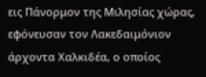εις Πάνορμον της Μιλησίας χώρας, εφόνευσαν τον Λακεδαιμόνιον άρχοντα Χαλκιδέα, ο οποίος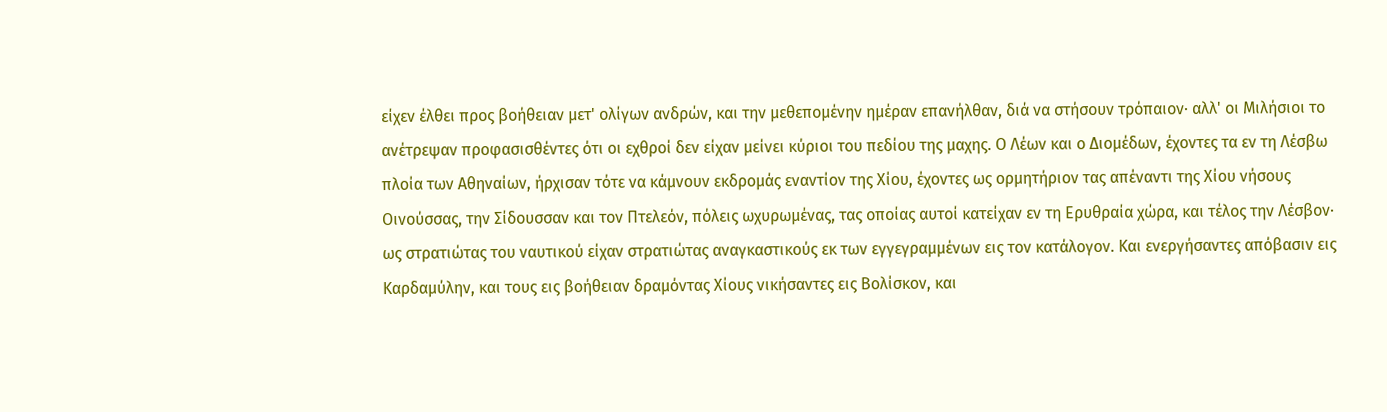είχεν έλθει προς βοήθειαν μετ' ολίγων ανδρών, και την μεθεπομένην ημέραν επανήλθαν, διά να στήσουν τρόπαιον· αλλ' οι Μιλήσιοι το ανέτρεψαν προφασισθέντες ότι οι εχθροί δεν είχαν μείνει κύριοι του πεδίου της μαχης. Ο Λέων και ο Διομέδων, έχοντες τα εν τη Λέσβω πλοία των Αθηναίων, ήρχισαν τότε να κάμνουν εκδρομάς εναντίον της Χίου, έχοντες ως ορμητήριον τας απέναντι της Χίου νήσους Οινούσσας, την Σίδουσσαν και τον Πτελεόν, πόλεις ωχυρωμένας, τας οποίας αυτοί κατείχαν εν τη Ερυθραία χώρα, και τέλος την Λέσβον· ως στρατιώτας του ναυτικού είχαν στρατιώτας αναγκαστικούς εκ των εγγεγραμμένων εις τον κατάλογον. Και ενεργήσαντες απόβασιν εις Καρδαμύλην, και τους εις βοήθειαν δραμόντας Χίους νικήσαντες εις Βολίσκον, και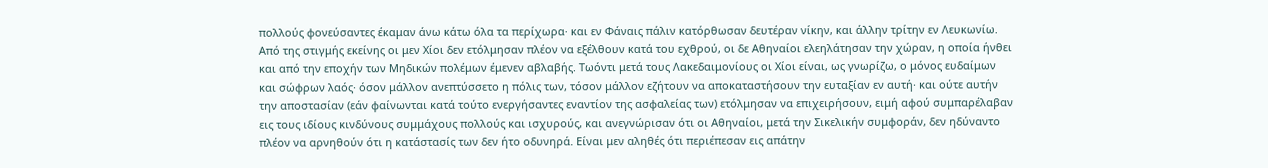πολλούς φονεύσαντες έκαμαν άνω κάτω όλα τα περίχωρα· και εν Φάναις πάλιν κατόρθωσαν δευτέραν νίκην, και άλλην τρίτην εν Λευκωνίω. Από της στιγμής εκείνης οι μεν Χίοι δεν ετόλμησαν πλέον να εξέλθουν κατά του εχθρού, οι δε Αθηναίοι ελεηλάτησαν την χώραν, η οποία ήνθει και από την εποχήν των Μηδικών πολέμων έμενεν αβλαβής. Τωόντι μετά τους Λακεδαιμονίους οι Χίοι είναι, ως γνωρίζω, ο μόνος ευδαίμων και σώφρων λαός· όσον μάλλον ανεπτύσσετο η πόλις των, τόσον μάλλον εζήτουν να αποκαταστήσουν την ευταξίαν εν αυτή· και ούτε αυτήν την αποστασίαν (εάν φαίνωνται κατά τούτο ενεργήσαντες εναντίον της ασφαλείας των) ετόλμησαν να επιχειρήσουν, ειμή αφού συμπαρέλαβαν εις τους ιδίους κινδύνους συμμάχους πολλούς και ισχυρούς, και ανεγνώρισαν ότι οι Αθηναίοι, μετά την Σικελικήν συμφοράν, δεν ηδύναντο πλέον να αρνηθούν ότι η κατάστασίς των δεν ήτο οδυνηρά. Είναι μεν αληθές ότι περιέπεσαν εις απάτην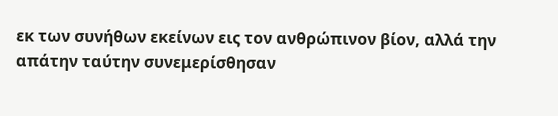εκ των συνήθων εκείνων εις τον ανθρώπινον βίον, αλλά την απάτην ταύτην συνεμερίσθησαν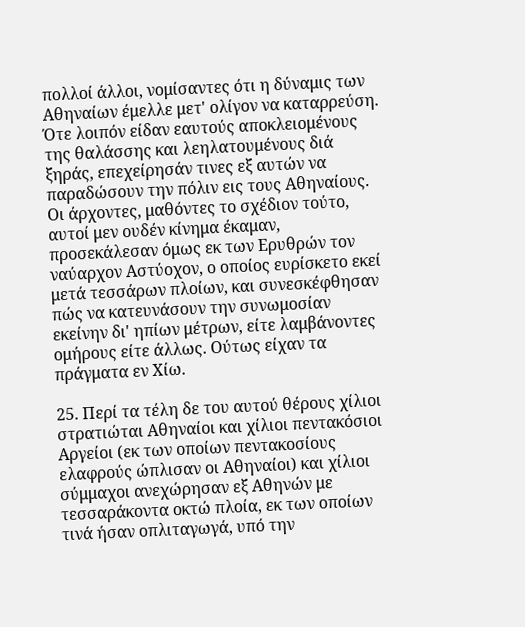πολλοί άλλοι, νομίσαντες ότι η δύναμις των Αθηναίων έμελλε μετ' ολίγον να καταρρεύση. Ότε λοιπόν είδαν εαυτούς αποκλειομένους της θαλάσσης και λεηλατουμένους διά ξηράς, επεχείρησάν τινες εξ αυτών να παραδώσουν την πόλιν εις τους Αθηναίους. Οι άρχοντες, μαθόντες το σχέδιον τούτο, αυτοί μεν ουδέν κίνημα έκαμαν, προσεκάλεσαν όμως εκ των Ερυθρών τον ναύαρχον Αστύοχον, ο οποίος ευρίσκετο εκεί μετά τεσσάρων πλοίων, και συνεσκέφθησαν πώς να κατευνάσουν την συνωμοσίαν εκείνην δι' ηπίων μέτρων, είτε λαμβάνοντες ομήρους είτε άλλως. Ούτως είχαν τα πράγματα εν Χίω.

25. Περί τα τέλη δε του αυτού θέρους χίλιοι στρατιώται Αθηναίοι και χίλιοι πεντακόσιοι Αργείοι (εκ των οποίων πεντακοσίους ελαφρούς ώπλισαν οι Αθηναίοι) και χίλιοι σύμμαχοι ανεχώρησαν εξ Αθηνών με τεσσαράκοντα οκτώ πλοία, εκ των οποίων τινά ήσαν οπλιταγωγά, υπό την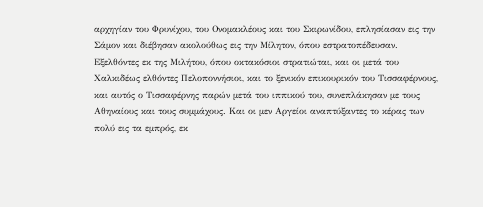αρχηγίαν του Φρυνίχου, του Ονομακλέους και του Σκιρωνίδου, επλησίασαν εις την Σάμον και διέβησαν ακολούθως εις την Μίλητον, όπου εστρατοπέδευσαν. Εξελθόντες εκ της Μιλήτου, όπου οκτακόσιοι στρατιώται, και οι μετά του Χαλκιδέως ελθόντες Πελοποννήσιοι, και το ξενικόν επικουρικόν του Τισσαφέρνους, και αυτός ο Τισσαφέρνης παρών μετά του ιππικού του, συνεπλάκησαν με τους Αθηναίους και τους συμμάχους. Και οι μεν Αργείοι αναπτύξαντες το κέρας των πολύ εις τα εμπρός, εκ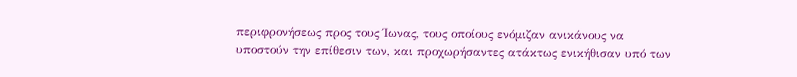περιφρονήσεως προς τους Ίωνας, τους οποίους ενόμιζαν ανικάνους να υποστούν την επίθεσιν των, και προχωρήσαντες ατάκτως ενικήθισαν υπό των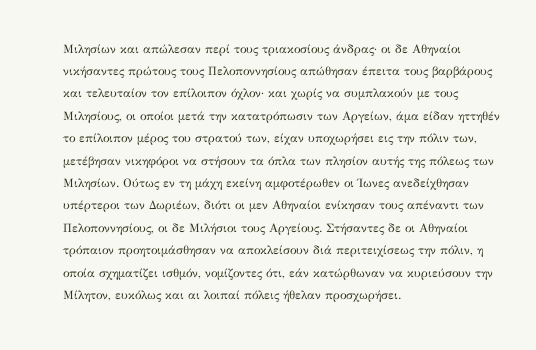Μιλησίων και απώλεσαν περί τους τριακοσίους άνδρας· οι δε Αθηναίοι νικήσαντες πρώτους τους Πελοποννησίους απώθησαν έπειτα τους βαρβάρους και τελευταίον τον επίλοιπον όχλον· και χωρίς να συμπλακούν με τους Μιλησίους, οι οποίοι μετά την κατατρόπωσιν των Αργείων, άμα είδαν ηττηθέν το επίλοιπον μέρος του στρατού των, είχαν υποχωρήσει εις την πόλιν των, μετέβησαν νικηφόροι να στήσουν τα όπλα των πλησίον αυτής της πόλεως των Μιλησίων. Ούτως εν τη μάχη εκείνη αμφοτέρωθεν οι Ίωνες ανεδείχθησαν υπέρτεροι των Δωριέων, διότι οι μεν Αθηναίοι ενίκησαν τους απέναντι των Πελοποννησίους, οι δε Μιλήσιοι τους Αργείους. Στήσαντες δε οι Αθηναίοι τρόπαιον προητοιμάσθησαν να αποκλείσουν διά περιτειχίσεως την πόλιν, η οποία σχηματίζει ισθμόν, νομίζοντες ότι, εάν κατώρθωναν να κυριεύσουν την Μίλητον, ευκόλως και αι λοιπαί πόλεις ήθελαν προσχωρήσει.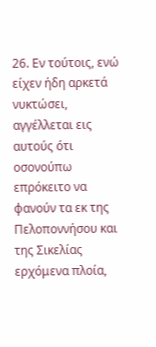26. Εν τούτοις, ενώ είχεν ήδη αρκετά νυκτώσει, αγγέλλεται εις αυτούς ότι οσονούπω επρόκειτο να φανούν τα εκ της Πελοποννήσου και της Σικελίας ερχόμενα πλοία,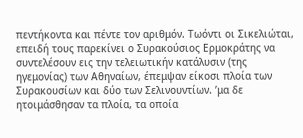πεντήκοντα και πέντε τον αριθμόν. Τωόντι οι Σικελιώται, επειδή τους παρεκίνει ο Συρακούσιος Ερμοκράτης να συντελέσουν εις την τελειωτικήν κατάλυσιν (της ηγεμονίας) των Αθηναίων, έπεμψαν είκοσι πλοία των Συρακουσίων και δύο των Σελινουντίων. ’μα δε ητοιμάσθησαν τα πλοία, τα οποία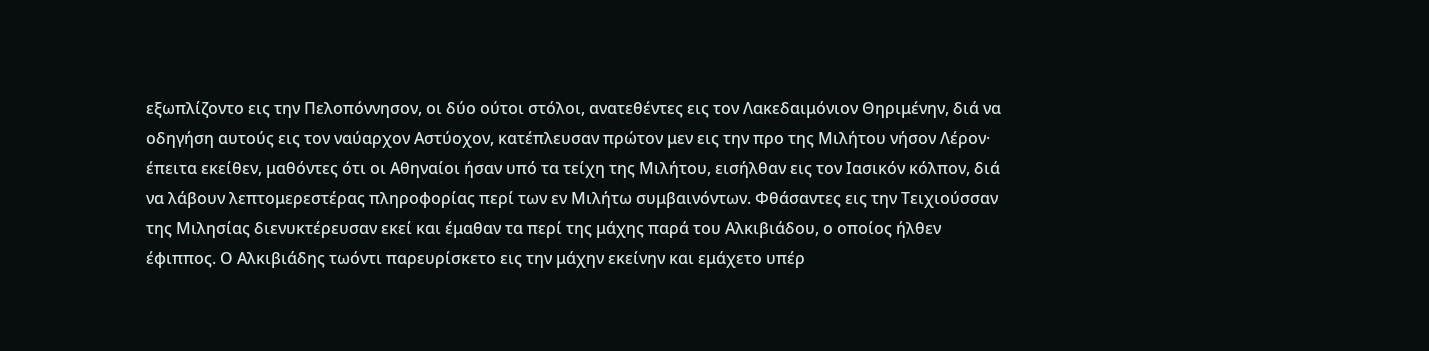εξωπλίζοντο εις την Πελοπόννησον, οι δύο ούτοι στόλοι, ανατεθέντες εις τον Λακεδαιμόνιον Θηριμένην, διά να οδηγήση αυτούς εις τον ναύαρχον Αστύοχον, κατέπλευσαν πρώτον μεν εις την προ της Μιλήτου νήσον Λέρον· έπειτα εκείθεν, μαθόντες ότι οι Αθηναίοι ήσαν υπό τα τείχη της Μιλήτου, εισήλθαν εις τον Ιασικόν κόλπον, διά να λάβουν λεπτομερεστέρας πληροφορίας περί των εν Μιλήτω συμβαινόντων. Φθάσαντες εις την Τειχιούσσαν της Μιλησίας διενυκτέρευσαν εκεί και έμαθαν τα περί της μάχης παρά του Αλκιβιάδου, ο οποίος ήλθεν έφιππος. Ο Αλκιβιάδης τωόντι παρευρίσκετο εις την μάχην εκείνην και εμάχετο υπέρ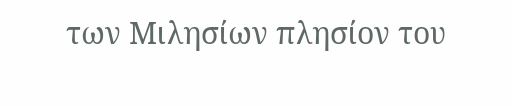των Μιλησίων πλησίον του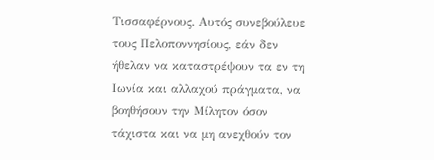Τισσαφέρνους. Αυτός συνεβούλευε τους Πελοποννησίους, εάν δεν ήθελαν να καταστρέψουν τα εν τη Ιωνία και αλλαχού πράγματα, να βοηθήσουν την Μίλητον όσον τάχιστα και να μη ανεχθούν τον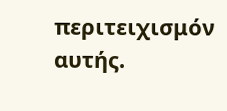περιτειχισμόν αυτής.